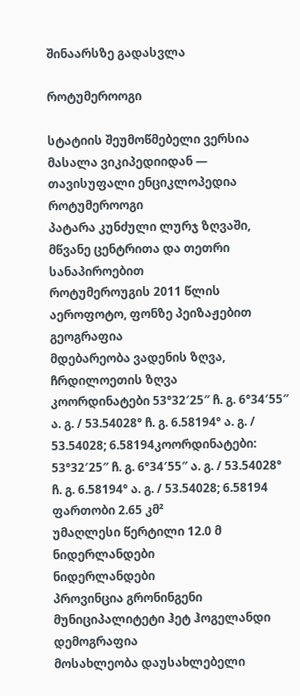შინაარსზე გადასვლა

როტუმეროოგი

სტატიის შეუმოწმებელი ვერსია
მასალა ვიკიპედიიდან — თავისუფალი ენციკლოპედია
როტუმეროოგი
პატარა კუნძული ლურჯ ზღვაში, მწვანე ცენტრითა და თეთრი სანაპიროებით
როტუმეროუგის 2011 წლის აეროფოტო, ფონზე პეიზაჟებით
გეოგრაფია
მდებარეობა ვადენის ზღვა, ჩრდილოეთის ზღვა
კოორდინატები 53°32′25″ ჩ. გ. 6°34′55″ ა. გ. / 53.54028° ჩ. გ. 6.58194° ა. გ. / 53.54028; 6.58194კოორდინატები: 53°32′25″ ჩ. გ. 6°34′55″ ა. გ. / 53.54028° ჩ. გ. 6.58194° ა. გ. / 53.54028; 6.58194
ფართობი 2.65 კმ²
უმაღლესი წერტილი 12.0 მ
ნიდერლანდები
ნიდერლანდები
პროვინცია გრონინგენი
მუნიციპალიტეტი ჰეტ ჰოგელანდი
დემოგრაფია
მოსახლეობა დაუსახლებელი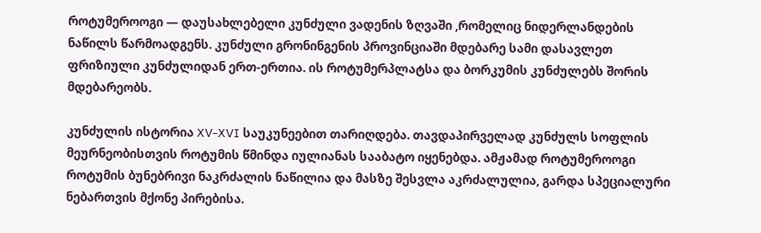როტუმეროოგი — დაუსახლებელი კუნძული ვადენის ზღვაში ,რომელიც ნიდერლანდების ნაწილს წარმოადგენს. კუნძული გრონინგენის პროვინციაში მდებარე სამი დასავლეთ ფრიზიული კუნძულიდან ერთ-ერთია. ის როტუმერპლატსა და ბორკუმის კუნძულებს შორის მდებარეობს.

კუნძულის ისტორია XV-XVI საუკუნეებით თარიღდება. თავდაპირველად კუნძულს სოფლის მეურნეობისთვის როტუმის წმინდა იულიანას სააბატო იყენებდა. ამჟამად როტუმეროოგი როტუმის ბუნებრივი ნაკრძალის ნაწილია და მასზე შესვლა აკრძალულია, გარდა სპეციალური ნებართვის მქონე პირებისა.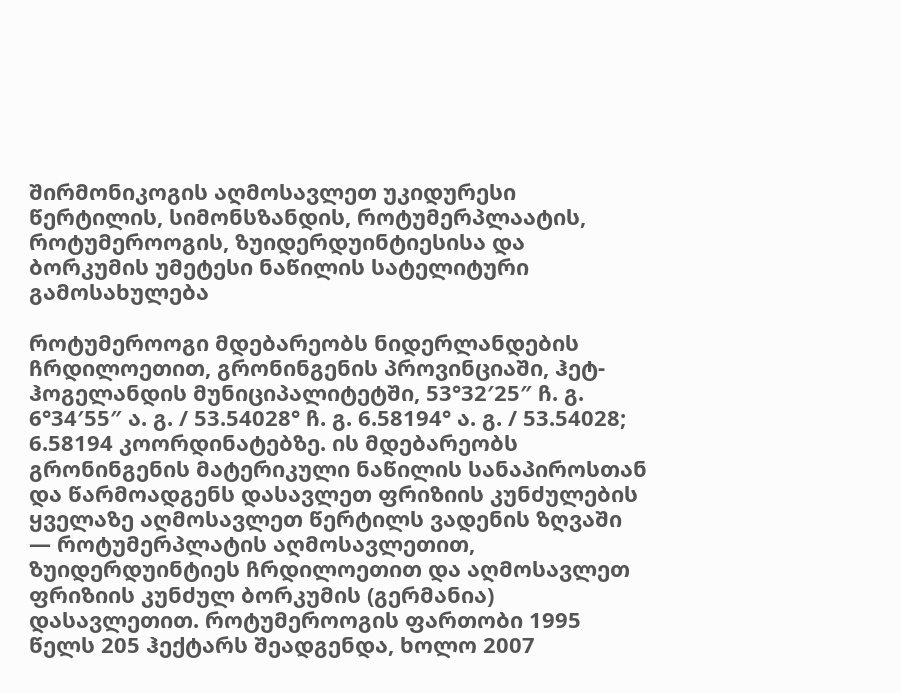შირმონიკოგის აღმოსავლეთ უკიდურესი წერტილის, სიმონსზანდის, როტუმერპლაატის, როტუმეროოგის, ზუიდერდუინტიესისა და ბორკუმის უმეტესი ნაწილის სატელიტური გამოსახულება

როტუმეროოგი მდებარეობს ნიდერლანდების ჩრდილოეთით, გრონინგენის პროვინციაში, ჰეტ-ჰოგელანდის მუნიციპალიტეტში, 53°32′25″ ჩ. გ. 6°34′55″ ა. გ. / 53.54028° ჩ. გ. 6.58194° ა. გ. / 53.54028; 6.58194 კოორდინატებზე. ის მდებარეობს გრონინგენის მატერიკული ნაწილის სანაპიროსთან და წარმოადგენს დასავლეთ ფრიზიის კუნძულების ყველაზე აღმოსავლეთ წერტილს ვადენის ზღვაში — როტუმერპლატის აღმოსავლეთით, ზუიდერდუინტიეს ჩრდილოეთით და აღმოსავლეთ ფრიზიის კუნძულ ბორკუმის (გერმანია) დასავლეთით. როტუმეროოგის ფართობი 1995 წელს 205 ჰექტარს შეადგენდა, ხოლო 2007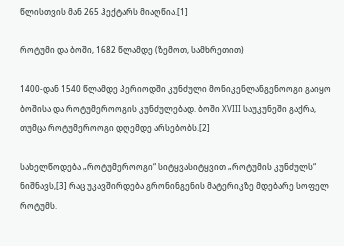წლისთვის მან 265 ჰექტარს მიაღწია.[1]

როტუმი და ბოში, 1682 წლამდე (ზემოთ, სამხრეთით)

1400-დან 1540 წლამდე პერიოდში კუნძული მონიკენლანგენოოგი გაიყო ბოშისა და როტუმეროოგის კუნძულებად. ბოში XVIII საუკუნეში გაქრა, თუმცა როტუმეროოგი დღემდე არსებობს.[2]

სახელწოდება „როტუმეროოგი“ სიტყვასიტყვით „როტუმის კუნძულს“ ნიშნავს,[3] რაც უკავშირდება გრონინგენის მატერიკზე მდებარე სოფელ როტუმს.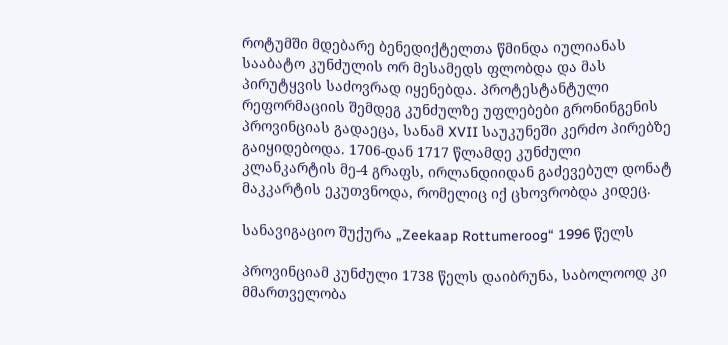როტუმში მდებარე ბენედიქტელთა წმინდა იულიანას სააბატო კუნძულის ორ მესამედს ფლობდა და მას პირუტყვის საძოვრად იყენებდა. პროტესტანტული რეფორმაციის შემდეგ კუნძულზე უფლებები გრონინგენის პროვინციას გადაეცა, სანამ XVII საუკუნეში კერძო პირებზე გაიყიდებოდა. 1706-დან 1717 წლამდე კუნძული კლანკარტის მე-4 გრაფს, ირლანდიიდან გაძევებულ დონატ მაკკარტის ეკუთვნოდა, რომელიც იქ ცხოვრობდა კიდეც.

სანავიგაციო შუქურა „Zeekaap Rottumeroog“ 1996 წელს

პროვინციამ კუნძული 1738 წელს დაიბრუნა, საბოლოოდ კი მმართველობა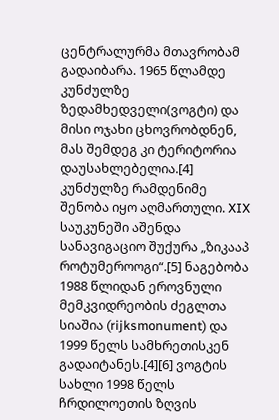ცენტრალურმა მთავრობამ გადაიბარა. 1965 წლამდე კუნძულზე ზედამხედველი(ვოგტი) და მისი ოჯახი ცხოვრობდნენ, მას შემდეგ კი ტერიტორია დაუსახლებელია.[4] კუნძულზე რამდენიმე შენობა იყო აღმართული. XIX საუკუნეში აშენდა სანავიგაციო შუქურა „ზიკააპ როტუმეროოგი“.[5] ნაგებობა 1988 წლიდან ეროვნული მემკვიდრეობის ძეგლთა სიაშია (rijksmonument) და 1999 წელს სამხრეთისკენ გადაიტანეს.[4][6] ვოგტის სახლი 1998 წელს ჩრდილოეთის ზღვის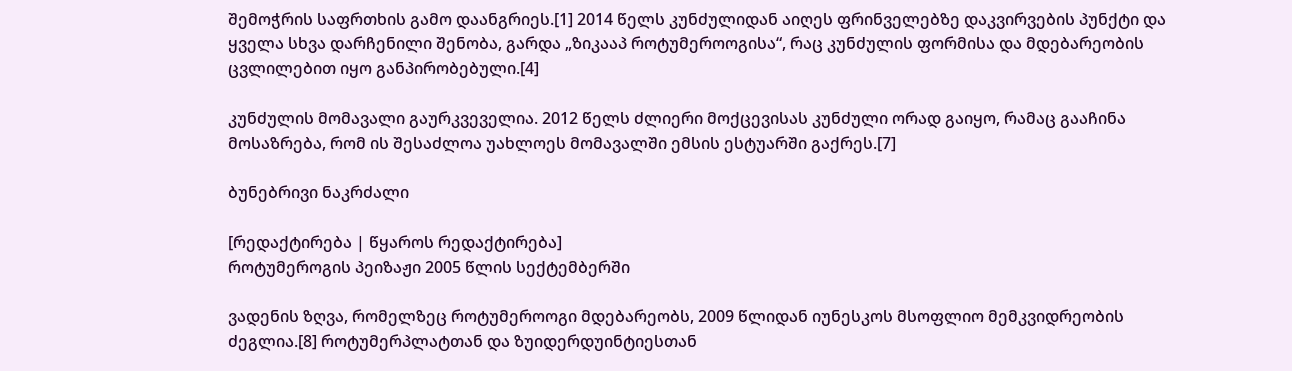შემოჭრის საფრთხის გამო დაანგრიეს.[1] 2014 წელს კუნძულიდან აიღეს ფრინველებზე დაკვირვების პუნქტი და ყველა სხვა დარჩენილი შენობა, გარდა „ზიკააპ როტუმეროოგისა“, რაც კუნძულის ფორმისა და მდებარეობის ცვლილებით იყო განპირობებული.[4]

კუნძულის მომავალი გაურკვეველია. 2012 წელს ძლიერი მოქცევისას კუნძული ორად გაიყო, რამაც გააჩინა მოსაზრება, რომ ის შესაძლოა უახლოეს მომავალში ემსის ესტუარში გაქრეს.[7]

ბუნებრივი ნაკრძალი

[რედაქტირება | წყაროს რედაქტირება]
როტუმეროგის პეიზაჟი 2005 წლის სექტემბერში

ვადენის ზღვა, რომელზეც როტუმეროოგი მდებარეობს, 2009 წლიდან იუნესკოს მსოფლიო მემკვიდრეობის ძეგლია.[8] როტუმერპლატთან და ზუიდერდუინტიესთან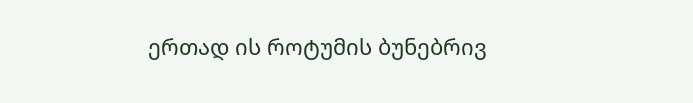ერთად ის როტუმის ბუნებრივ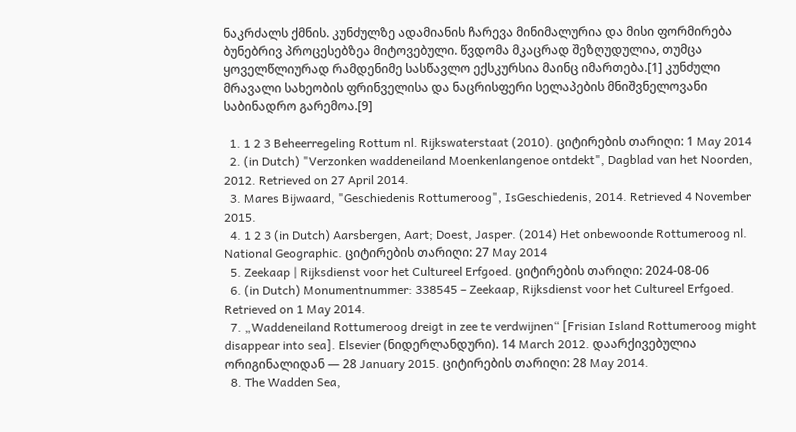ნაკრძალს ქმნის. კუნძულზე ადამიანის ჩარევა მინიმალურია და მისი ფორმირება ბუნებრივ პროცესებზეა მიტოვებული. წვდომა მკაცრად შეზღუდულია, თუმცა ყოველწლიურად რამდენიმე სასწავლო ექსკურსია მაინც იმართება.[1] კუნძული მრავალი სახეობის ფრინველისა და ნაცრისფერი სელაპების მნიშვნელოვანი საბინადრო გარემოა.[9]

  1. 1 2 3 Beheerregeling Rottum nl. Rijkswaterstaat (2010). ციტირების თარიღი: 1 May 2014
  2. (in Dutch) "Verzonken waddeneiland Moenkenlangenoe ontdekt", Dagblad van het Noorden, 2012. Retrieved on 27 April 2014.
  3. Mares Bijwaard, "Geschiedenis Rottumeroog", IsGeschiedenis, 2014. Retrieved 4 November 2015.
  4. 1 2 3 (in Dutch) Aarsbergen, Aart; Doest, Jasper. (2014) Het onbewoonde Rottumeroog nl. National Geographic. ციტირების თარიღი: 27 May 2014
  5. Zeekaap | Rijksdienst voor het Cultureel Erfgoed. ციტირების თარიღი: 2024-08-06
  6. (in Dutch) Monumentnummer: 338545 – Zeekaap, Rijksdienst voor het Cultureel Erfgoed. Retrieved on 1 May 2014.
  7. „Waddeneiland Rottumeroog dreigt in zee te verdwijnen“ [Frisian Island Rottumeroog might disappear into sea]. Elsevier (ნიდერლანდური). 14 March 2012. დაარქივებულია ორიგინალიდან — 28 January 2015. ციტირების თარიღი: 28 May 2014.
  8. The Wadden Sea,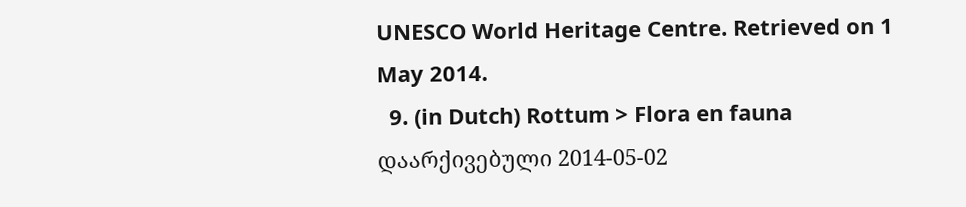UNESCO World Heritage Centre. Retrieved on 1 May 2014.
  9. (in Dutch) Rottum > Flora en fauna დაარქივებული 2014-05-02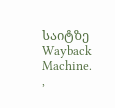საიტზე Wayback Machine. ,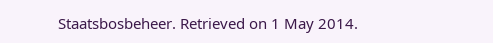Staatsbosbeheer. Retrieved on 1 May 2014.